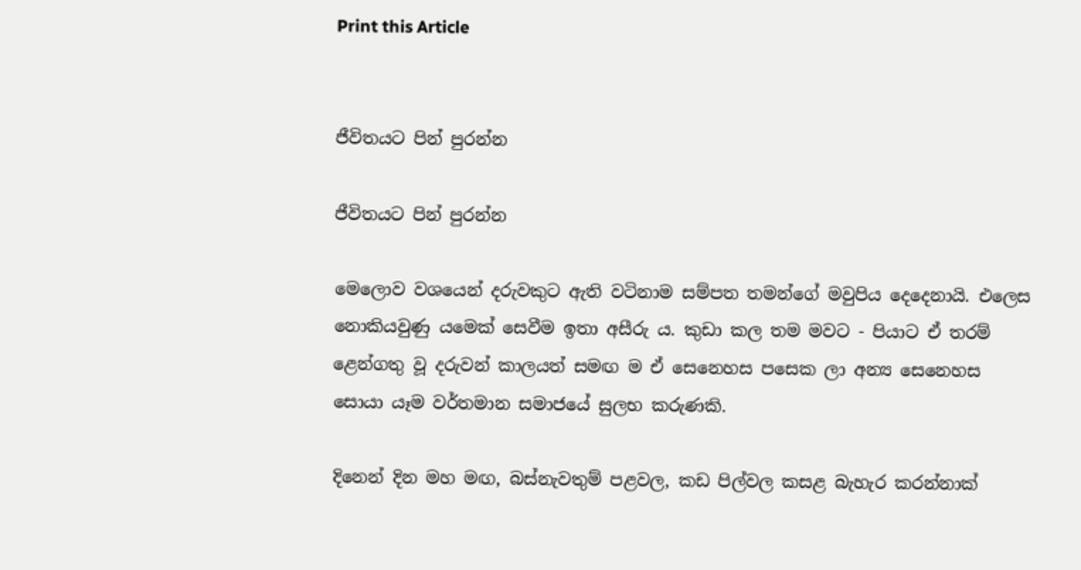Print this Article


ජීවිතයට පින් පුරන්න

ජීවිතයට පින් පුරන්න

මෙලොව වශයෙන් දරුවකුට ඇති වටිනාම සම්පත තමන්ගේ මවුපිය දෙදෙනායි. එලෙස නොකියවුණු යමෙක් සෙවීම ඉතා අසීරු ය. කුඩා කල තම මවට - පියාට ඒ තරම් ළෙන්ගතු වූ දරුවන් කාලයත් සමඟ ම ඒ සෙනෙහස පසෙක ලා අන්‍ය සෙනෙහස සොයා යෑම වර්තමාන සමාජයේ සුලභ කරුණකි.

දිනෙන් දින මහ මඟ, බස්නැවතුම් පළවල, කඩ පිල්වල කසළ බැහැර කරන්නාක්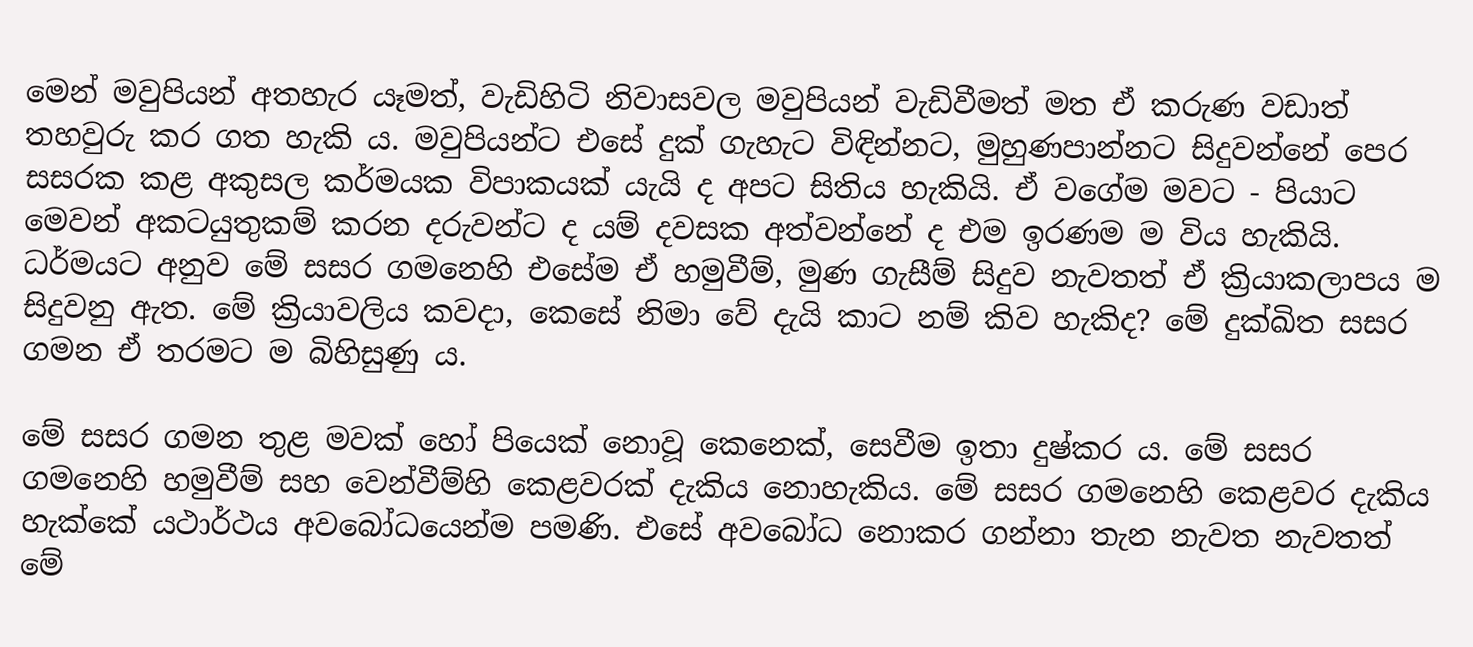මෙන් මවුපියන් අතහැර යෑමත්, වැඩිහිටි නිවාසවල මවුපියන් වැඩිවීමත් මත ඒ කරුණ වඩාත් තහවුරු කර ගත හැකි ය. මවුපියන්ට එසේ දුක් ගැහැට විඳින්නට, මුහුණපාන්නට සිදුවන්නේ පෙර සසරක කළ අකුසල කර්මයක විපාකයක් යැයි ද අපට සිතිය හැකියි. ඒ වගේම මවට - පියාට මෙවන් අකටයුතුකම් කරන දරුවන්ට ද යම් දවසක අත්වන්නේ ද එම ඉරණම ම විය හැකියි. ධර්මයට අනුව මේ සසර ගමනෙහි එසේම ඒ හමුවීම්, මුණ ගැසීම් සිදුව නැවතත් ඒ ක්‍රියාකලාපය ම සිදුවනු ඇත. මේ ක්‍රියාවලිය කවදා, කෙසේ නිමා වේ දැයි කාට නම් කිව හැකිද? මේ දුක්ඛිත සසර ගමන ඒ තරමට ම බිහිසුණු ය.

මේ සසර ගමන තුළ මවක් හෝ පියෙක් නොවූ කෙනෙක්, සෙවීම ඉතා දුෂ්කර ය. මේ සසර ගමනෙහි හමුවීම් සහ වෙන්වීම්හි කෙළවරක් දැකිය නොහැකිය. මේ සසර ගමනෙහි කෙළවර දැකිය හැක්කේ යථාර්ථය අවබෝධයෙන්ම පමණි. එසේ අවබෝධ නොකර ගන්නා තැන නැවත නැවතත් මේ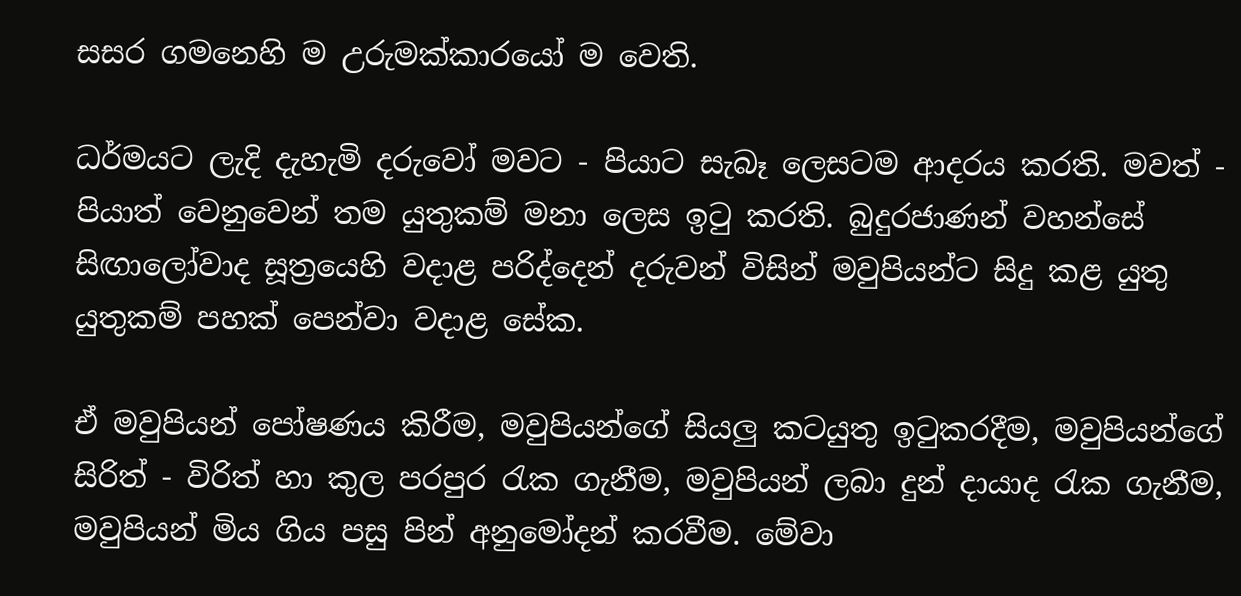සසර ගමනෙහි ම උරුමක්කාරයෝ ම වෙති.

ධර්මයට ලැදි දැහැමි දරුවෝ මවට - පියාට සැබෑ ලෙසටම ආදරය කරති. මවත් - පියාත් වෙනුවෙන් තම යුතුකම් මනා ලෙස ඉටු කරති. බුදුරජාණන් වහන්සේ සිඟාලෝවාද සූත්‍රයෙහි වදාළ පරිද්දෙන් දරුවන් විසින් මවුපියන්ට සිදු කළ යුතු යුතුකම් පහක් පෙන්වා වදාළ සේක.

ඒ මවුපියන් පෝෂණය කිරීම, මවුපියන්ගේ සියලු කටයුතු ඉටුකරදීම, මවුපියන්ගේ සිරිත් - විරිත් හා කුල පරපුර රැක ගැනීම, මවුපියන් ලබා දුන් දායාද රැක ගැනීම, මවුපියන් මිය ගිය පසු පින් අනුමෝදන් කරවීම. මේවා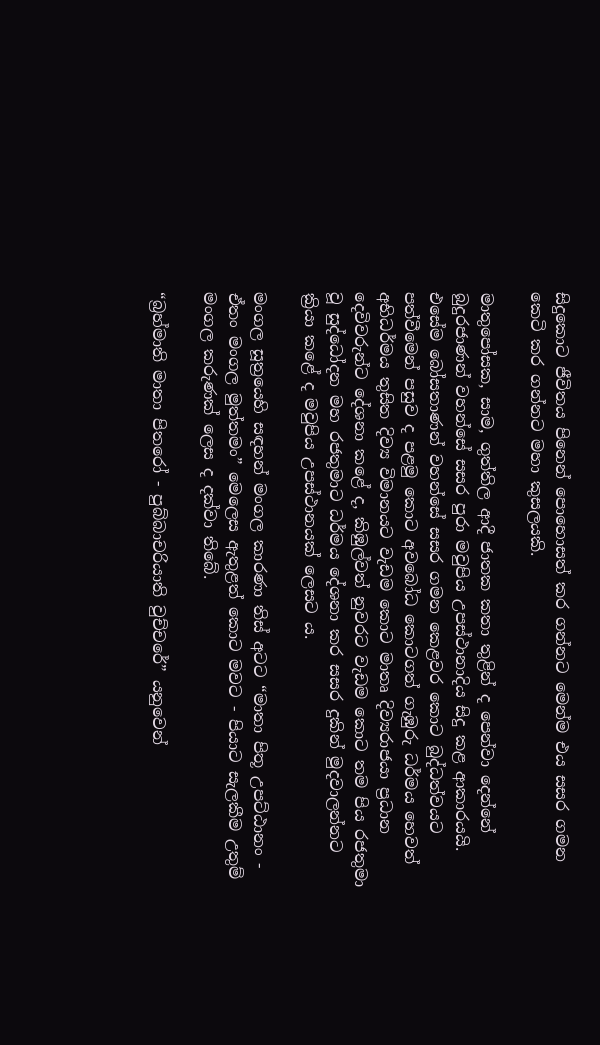සිදුකොට ජීවිතය පිනෙන් පොහොසත් කර ගන්නට මෙන්ම එය සසර ගමන කෙටි කර ගන්නට මහා කුසලයකි.

මාතුපෝසක, සාම, ගුත්තිල ආදී ජාතක කතා තුළින් ද පෙන්වා දෙන්නේ බුදුරජාණන් වහන්සේ සසර පුරා මවුපිය උපස්ථානාදිය සිදු කළ ආකාරයයි. එසේම බෝසතාණන් වහන්සේ සසර ගමන කෙළවර කොට බුද්ධත්වයට පත්වීමෙන් පසුව ද පළමු කොට අවබෝධ කොටගත් ගැඹුරු ධර්මය හෙවත් අභිධර්මය තුසිත දිව්‍ය විමානයට වැඩම කොට මාතෘ දිව්‍යරාජයා ප්‍රධාන දෙවිවරුන්ට දේශනා කළේ ද, කිඹුල්වත් නුවරට වැඩම කොට තම පිය රජතුමා වූ සුද්ධෝදන මහ රජතුමාට ධර්මය දේශනා කර සසර දුකින් මුදවාලන්නට ක්‍රියා කළේ ද මවුපිය උපස්ථානයක් ලෙසට ය.

මංගල සූත්‍රයෙහි සඳහන් මංගල කාරණා තිස් අටට “මාතා පිතූ උපට්ඨානං - ඒතං මංගල මුත්තමං” මෙලෙස ඇතුළත් කොට මවට - පියාට සැලකීම උතුම් මංගල කරුණක් ලෙස ද දක්වා තිබේ.

“බ්‍රහ්මාති මාතා පිතරෝ - පුබ්බාචරියාති වුච්චරේ” යනුවෙන්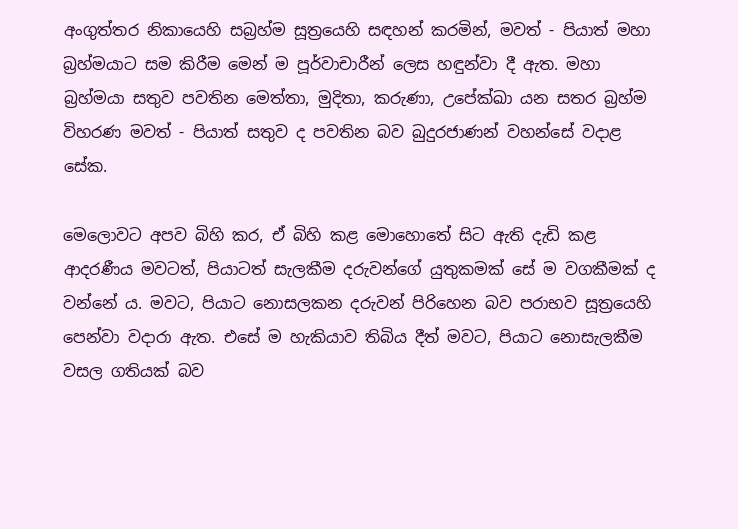අංගුත්තර නිකායෙහි සබ්‍රහ්ම සූත්‍රයෙහි සඳහන් කරමින්, මවත් - පියාත් මහා බ්‍රහ්මයාට සම කිරීම මෙන් ම පූර්වාචාරීන් ලෙස හඳුන්වා දී ඇත. මහා බ්‍රහ්මයා සතුව පවතින මෙත්තා, මුදිතා, කරුණා, උපේක්ඛා යන සතර බ්‍රහ්ම විහරණ මවත් - පියාත් සතුව ද පවතින බව බුදුරජාණන් වහන්සේ වදාළ සේක.

මෙලොවට අපව බිහි කර, ඒ බිහි කළ මොහොතේ සිට ඇති දැඩි කළ ආදරණීය මවටත්, පියාටත් සැලකීම දරුවන්ගේ යුතුකමක් සේ ම වගකීමක් ද වන්නේ ය. මවට, පියාට නොසලකන දරුවන් පිරිහෙන බව පරාභව සූත්‍රයෙහි පෙන්වා වදාරා ඇත. එසේ ම හැකියාව තිබිය දීත් මවට, පියාට නොසැලකීම වසල ගතියක් බව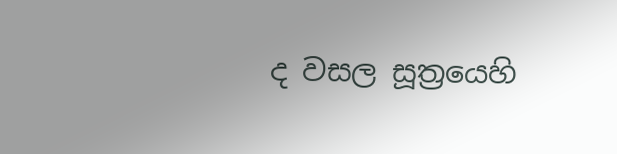ද වසල සූත්‍රයෙහි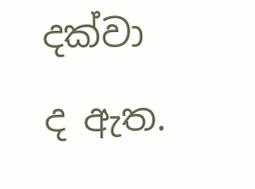දක්වා ද ඇත.